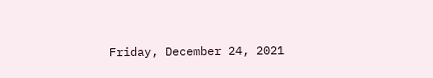Friday, December 24, 2021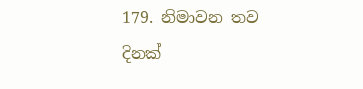179. නිමාවන තව දිනක්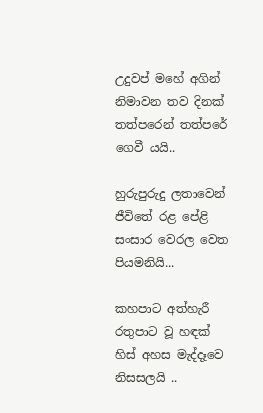උදුවප් මහේ අගින්
නිමාවන තව දිනක්
තත්පරෙන් තත්පරේ
ගෙවී යයි..

හුරුපුරුදු ලතාවෙන්
ජීවිතේ රළ පේළි
සංසාර වෙරල වෙත
පියමනියි...

කහපාට අත්හැරී
රතුපාට වූ හඳක්
හිස් අහස මැද්දෑවෙ
නිසසලයි ..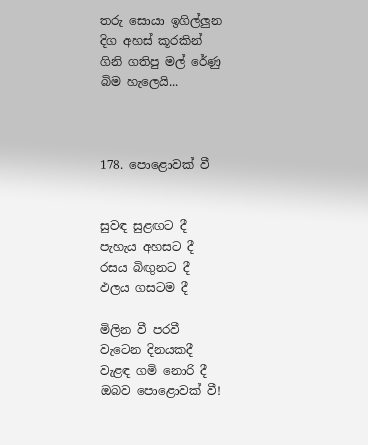තරු සොයා ඉගිල්ලුන
දිග අහස් කූරකින්
ගිනි ගතිපු මල් රේණු
බිම හැලෙයි...



178. පොළොවක් වී


සුවඳ සුළඟට දී
පැහැය අහසට දී
රසය බිඟුනට දී
ඵලය ගසටම දී

මිලින වී පරවී
වැටෙන දිනයකදී
වැළඳ ගමි නොරි දී
ඔබව පොළොවක් වී!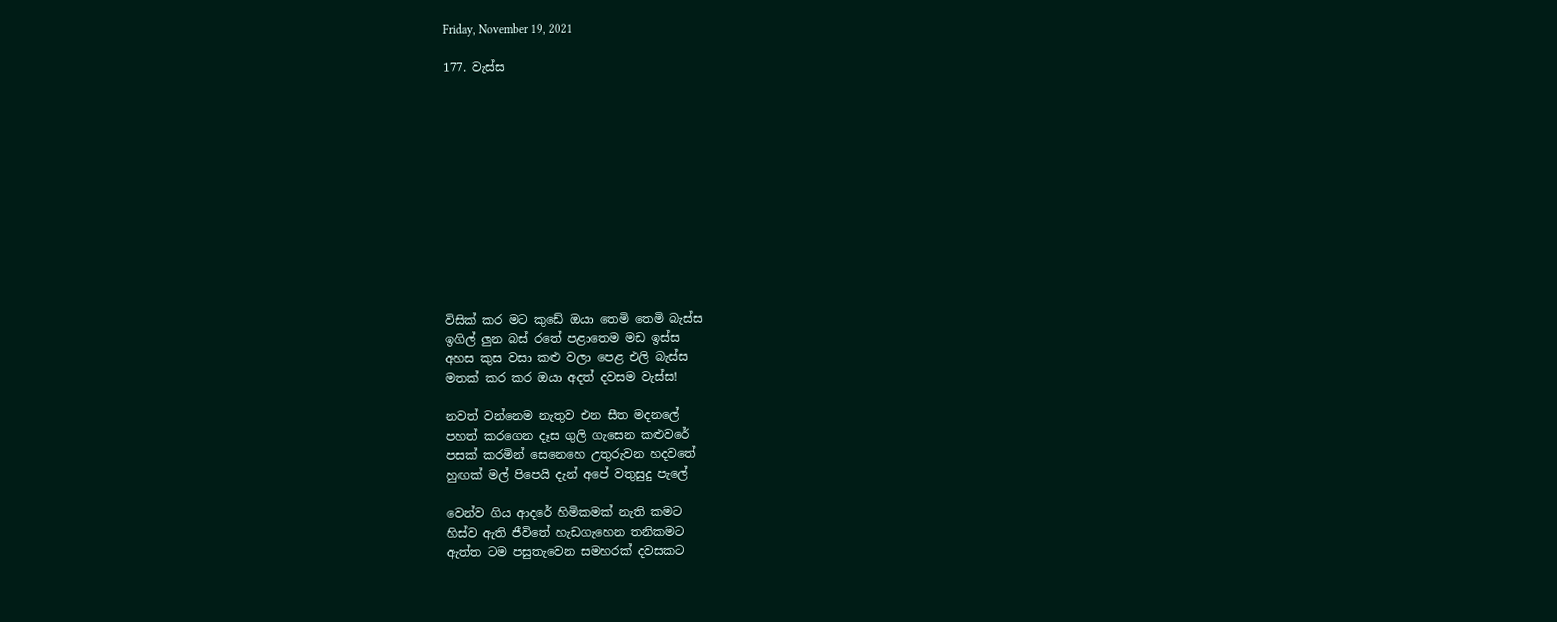Friday, November 19, 2021

177. වැස්ස












විසික් කර මට කුඩේ ඔයා තෙමි තෙමි බැස්ස
ඉගිල් ලුන බස් රතේ පළාතෙම මඩ ඉස්ස
අහස කුස වසා කළු වලා පෙළ එලි බැස්ස
මතක් කර කර ඔයා අදත් දවසම වැස්ස!

නවත් වන්නෙම නැතුව එන සීත මදනලේ
පහත් කරගෙන දෑස ගුලි ගැසෙන කළුවරේ
පසක් කරමින් සෙනෙහෙ උතුරුවන හදවතේ
හුඟක් මල් පිපෙයි දැන් අපේ වතුසුදු පැලේ

වෙන්ව ගිය ආදරේ හිමිකමක් නැති කමට
හිස්ව ඇති ජීවිතේ හැඩගැහෙන තනිකමට
ඇත්ත ටම පසුතැවෙන සමහරක් දවසකට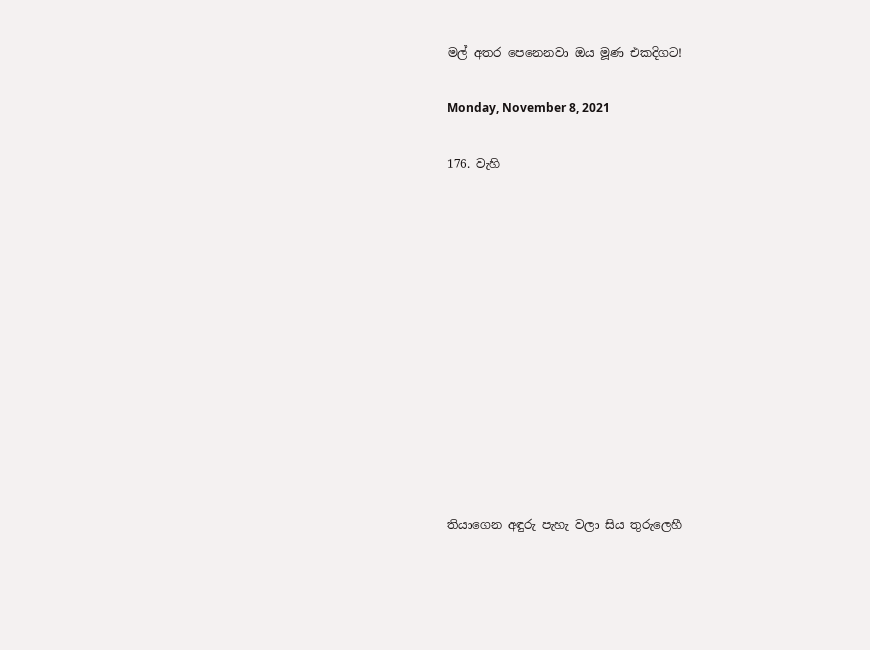මල් අතර පෙනෙනවා ඔය මූණ එකදිගට!

Monday, November 8, 2021

176. වැහි












තියාගෙන අඳුරු පැහැ වලා සිය තුරුලෙහී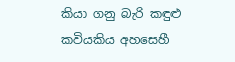කියා ගනු බැරි කඳුළු කවියකිය අහසෙහී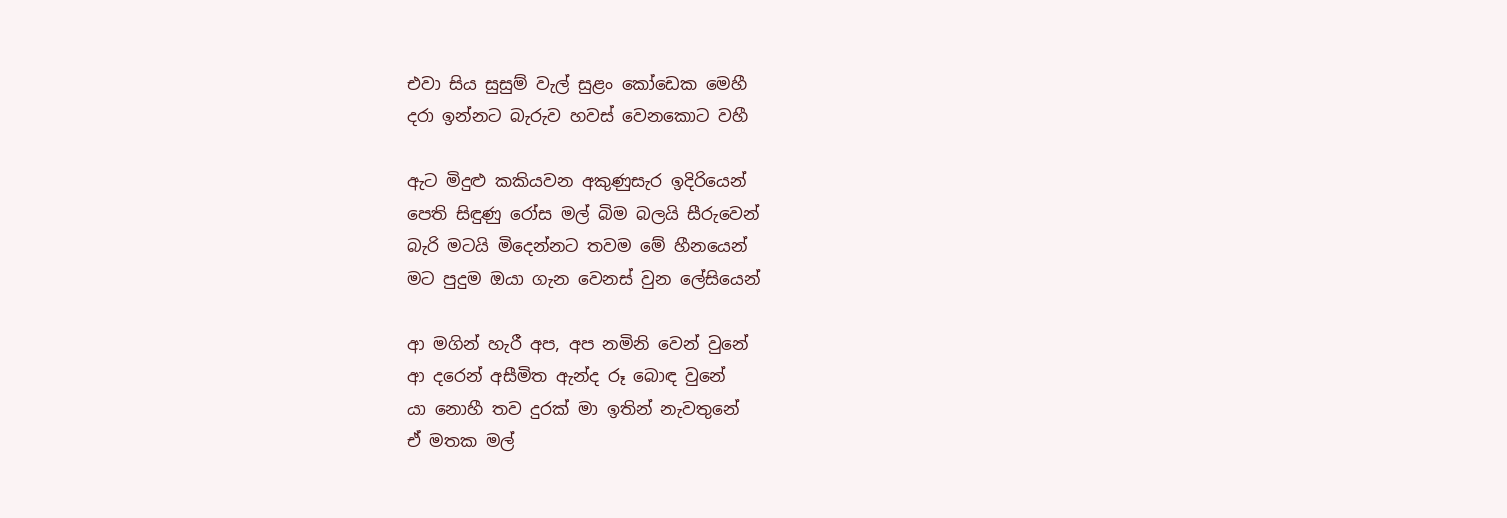එවා සිය සුසුම් වැල් සුළං කෝඩෙක මෙහී
දරා ඉන්නට බැරුව හවස් වෙනකොට වහී

ඇට මිදුළු කකියවන අකුණුසැර ඉදිරියෙන්
පෙති සිඳුණු රෝස මල් බිම බලයි සීරුවෙන්
බැරි මටයි මිදෙන්නට තවම මේ හීනයෙන්
මට පුදුම ඔයා ගැන වෙනස් වුන ලේසියෙන්

ආ මගින් හැරී අප, අප නමිනි වෙන් වුනේ
ආ දරෙන් අසීමිත ඇන්ද රූ බොඳ වුනේ
යා නොහී තව දුරක් මා ඉතින් නැවතුනේ
ඒ මතක මල්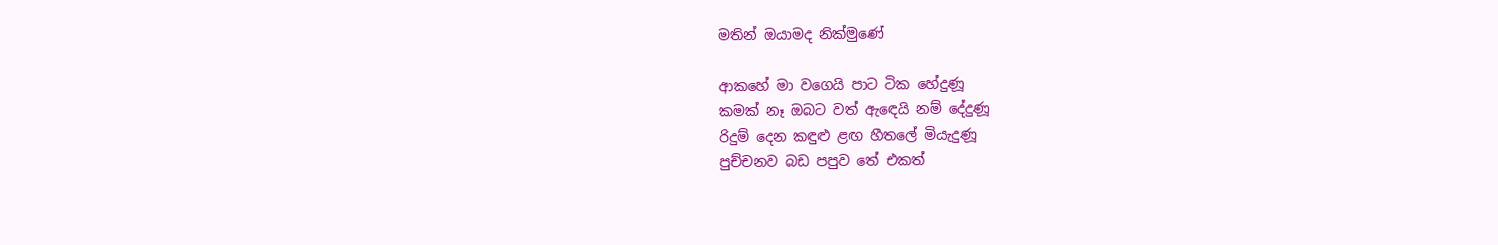මතින් ඔයාමද නික්මුණේ

ආකහේ මා වගෙයි පාට ටික හේදුණූ
කමක් නෑ ඔබට වත් ඇඳෙයි නම් දේදුණූ
රිදුම් දෙන කඳුළු ළඟ හීතලේ මියැදුණූ
පුච්චනව බඩ පපුව තේ එකත්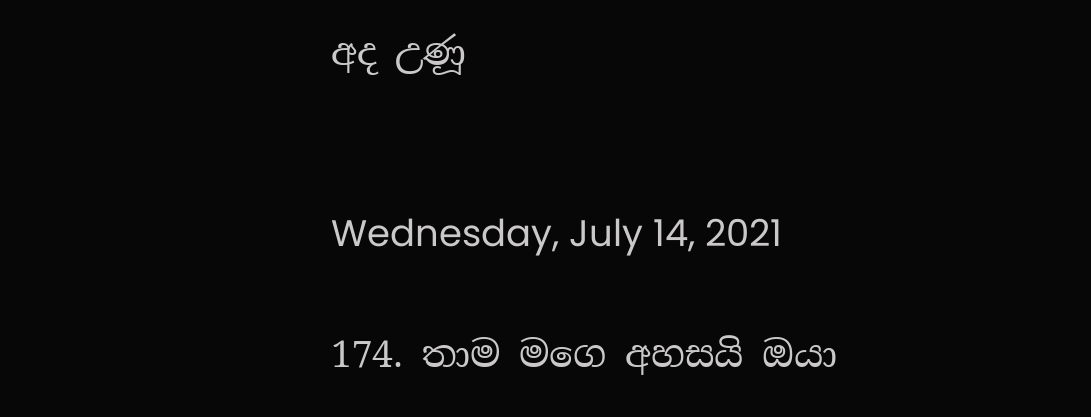අද උණූ


Wednesday, July 14, 2021

174. තාම මගෙ අහසයි ඔයා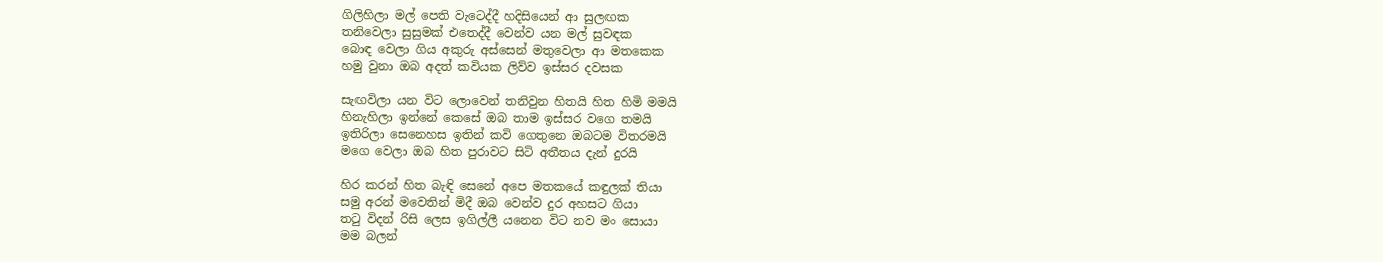ගිලිහිලා මල් පෙති වැටෙද්දී හදිසියෙන් ආ සුලඟක
තනිවෙලා සුසුමක් එතෙද්දී වෙන්ව යන මල් සුවඳක
බොඳ වෙලා ගිය අකුරු අස්සෙන් මතුවෙලා ආ මතකෙක
හමු වුනා ඔබ අදත් කවියක ලිව්ව ඉස්සර දවසක

සැඟවිලා යන විට ලොවෙන් තනිවුන හිතයි හිත හිමි මමයි
හිනැහිලා ඉන්නේ කෙසේ ඔබ තාම ඉස්සර වගෙ තමයි
ඉතිරිලා සෙනෙහස ඉතින් කවි ගෙතුනෙ ඔබටම විතරමයි
මගෙ වෙලා ඔබ හිත පුරාවට සිටි අතීතය දැන් දුරයි

හිර කරන් හිත බැඳි සෙනේ අපෙ මතකයේ කඳුලක් තියා
සමු අරන් මවෙතින් මිදී ඔබ වෙන්ව දුර අහසට ගියා
තටු විදන් රිසි ලෙස ඉගිල්ලී යනෙන විට නව මං සොයා
මම බලන්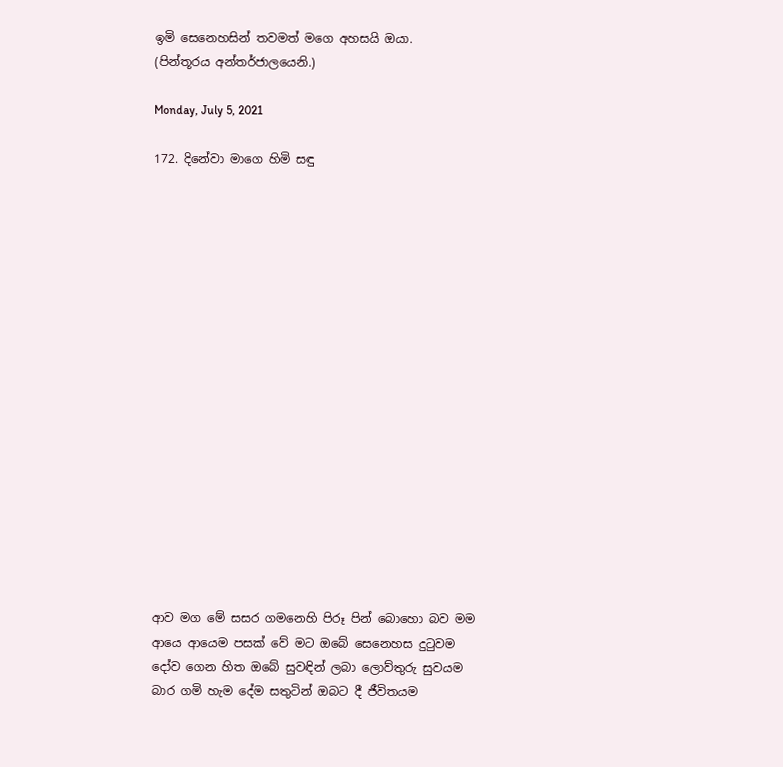ඉමි සෙනෙහසින් තවමත් මගෙ අහසයි ඔයා.
(පින්තූරය අන්තර්ජාලයෙනි.)

Monday, July 5, 2021

172. දිනේවා මාගෙ හිමි සඳු


















ආව මග මේ සසර ගමනෙහි පිරූ පින් බොහො බව මම
ආයෙ ආයෙම පසක් වේ මට ඔබේ සෙනෙහස දුටුවම
දෝව ගෙන හිත ඔබේ සුවඳින් ලබා ලොව්තුරු සුවයම
බාර ගමි හැම දේම සතුටින් ඔබට දී ජීවිතයම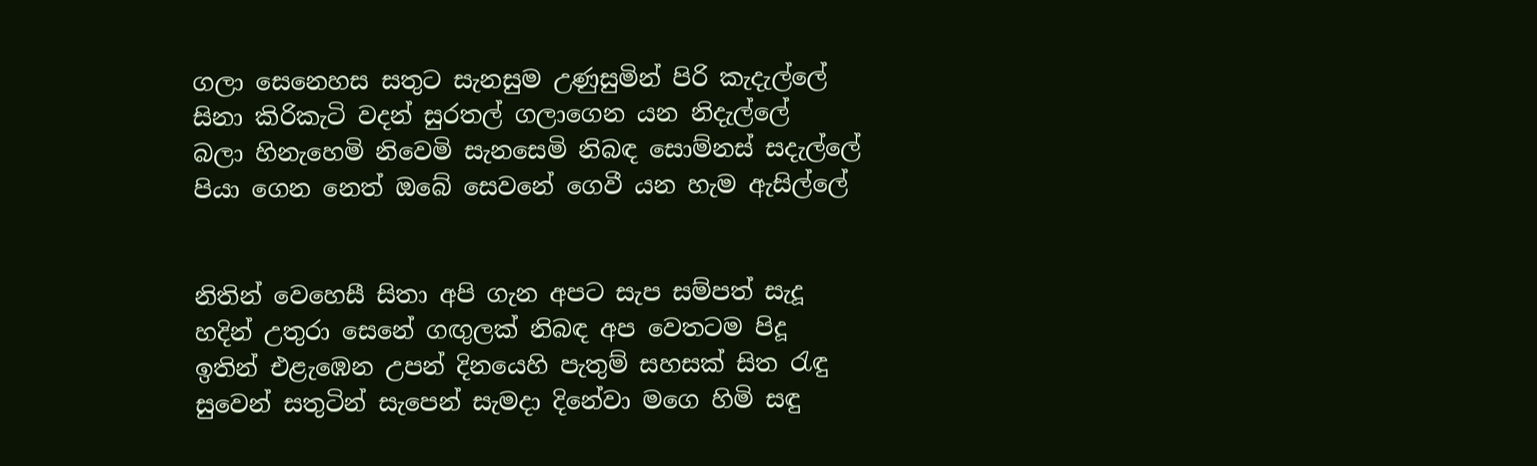ගලා සෙනෙහස සතුට සැනසුම උණුසුමින් පිරි කැදැල්ලේ
සිනා කිරිකැටි වදන් සුරතල් ගලාගෙන යන නිදැල්ලේ
බලා හිනැහෙමි නිවෙමි සැනසෙමි නිබඳ සොම්නස් සදැල්ලේ
පියා ගෙන නෙත් ඔබේ සෙවනේ ගෙවී යන හැම ඇසිල්ලේ


නිතින් වෙහෙසී සිතා අපි ගැන අපට සැප සම්පත් සැදූ
හදින් උතුරා සෙනේ ගඟුලක් නිබඳ අප වෙතටම පිදූ
ඉතින් එළැඹෙන උපන් දිනයෙහි පැතුම් සහසක් සිත රැඳු
සුවෙන් සතුටින් සැපෙන් සැමදා දිනේවා මගෙ හිමි සඳු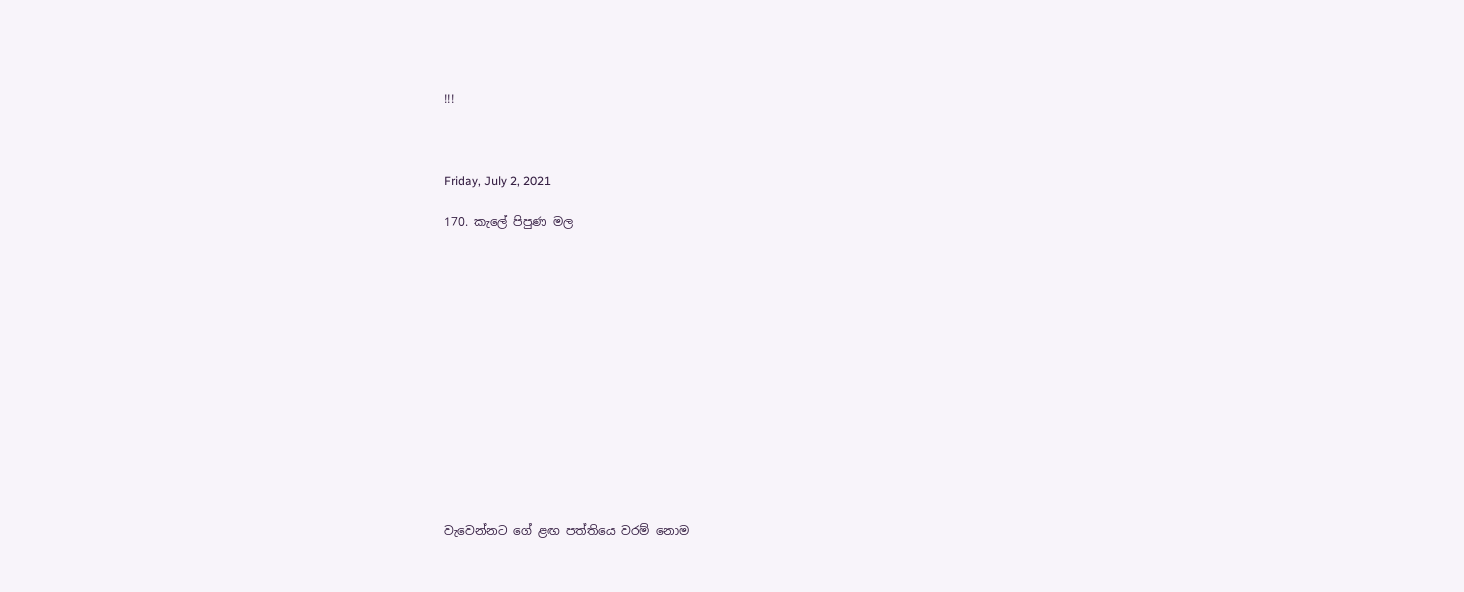!!!



Friday, July 2, 2021

170. කැලේ පිපුණ මල














වැවෙන්නට ගේ ළඟ පත්තියෙ වරම් නොම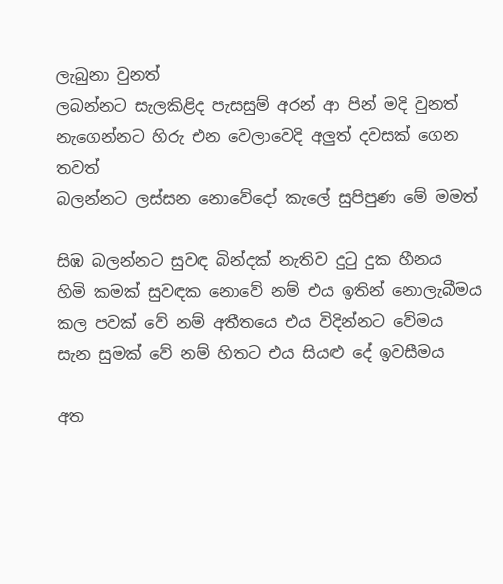ලැබුනා වුනත්
ලබන්නට සැලකිළිද පැසසුම් අරන් ආ පින් මදි වුනත්
නැගෙන්නට හිරු එන වෙලාවෙදි අලුත් දවසක් ගෙන තවත්
බලන්නට ලස්සන නොවේදෝ කැලේ සුපිපුණ මේ මමත්

සිඹ බලන්නට සුවඳ බින්දක් නැතිව දුටු දුක හීනය
හිමි කමක් සුවඳක නොවේ නම් එය ඉතින් නොලැබීමය
කල පවක් වේ නම් අතීතයෙ එය විදින්නට වේමය
සැන සුමක් වේ නම් හිතට එය සියළු දේ ඉවසීමය

අත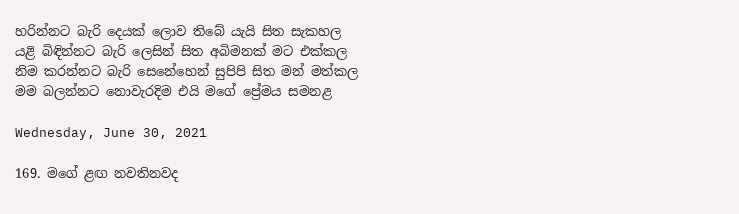හරින්නට බැරි දෙයක් ලොව තිබේ යැයි සිත සැකහල
යළි බිඳින්නට බැරි ලෙසින් සිත අබිමනක් මට එක්කල
නිම කරන්නට බැරි සෙනේහෙන් සුපිපි සිත මන් මත්කල
මම බලන්නට නොවැරදිම එයි මගේ ප්‍රේමය සමනළ

Wednesday, June 30, 2021

169. මගේ ළඟ නවතිනවද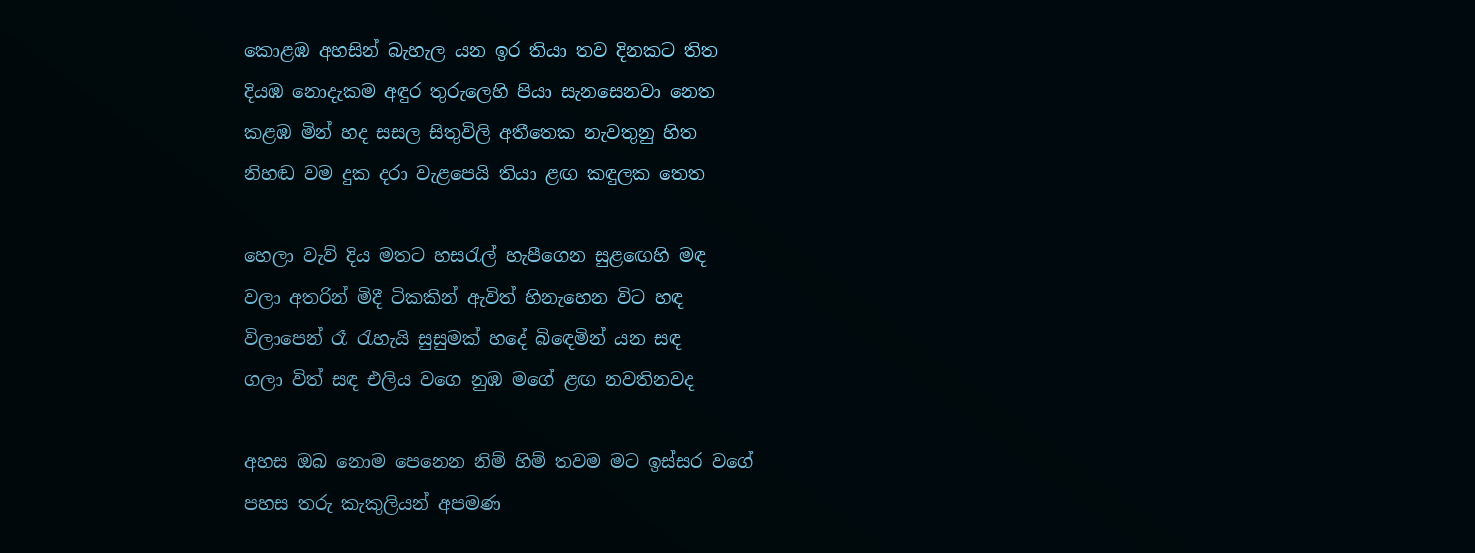කොළඹ අහසින් බැහැල යන ඉර තියා තව දිනකට තිත
දියඹ නොදැකම අඳුර තුරුලෙහි පියා සැනසෙනවා නෙත
කළඹ මින් හද සසල සිතුවිලි අතීතෙක නැවතුනු හිත
නිහඬ වම දුක දරා වැළපෙයි තියා ළඟ කඳුලක තෙත

හෙලා වැව් දිය මතට හසරැල් හැපීගෙන සුළඟෙහි මඳ
වලා අතරින් මිදී ටිකකින් ඇවිත් හිනැහෙන විට හඳ
විලාපෙන් රෑ රැහැයි සුසුමක් හදේ බිඳෙමින් යන සඳ
ගලා විත් සඳ එලිය වගෙ නුඹ මගේ ළඟ නවතිනවද

අහස ඔබ නොම පෙනෙන නිම් හිම් තවම මට ඉස්සර වගේ
පහස තරු කැකුලියන් අපමණ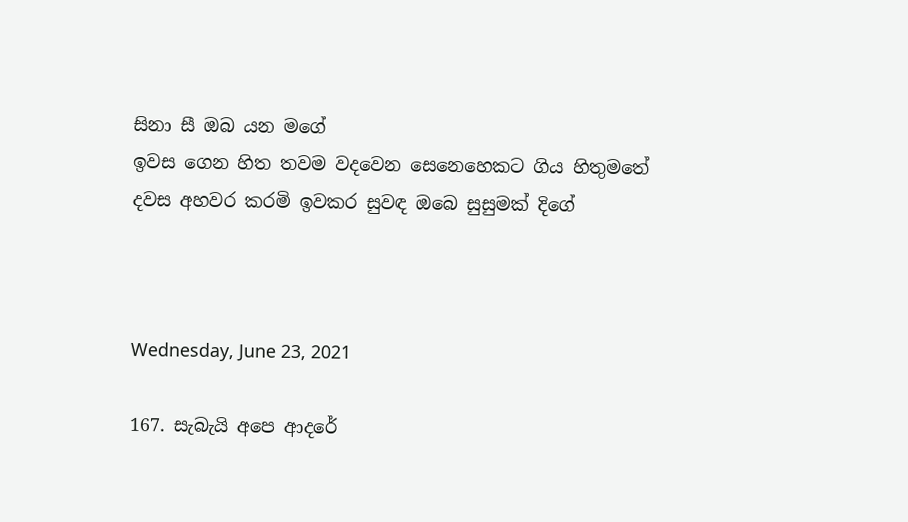සිනා සී ඔබ යන මගේ
ඉවස ගෙන හිත තවම වදවෙන සෙනෙහෙකට ගිය හිතුමතේ
දවස අහවර කරමි ඉවකර සුවඳ ඔබෙ සුසුමක් දිගේ



Wednesday, June 23, 2021

167. සැබැයි අපෙ ආදරේ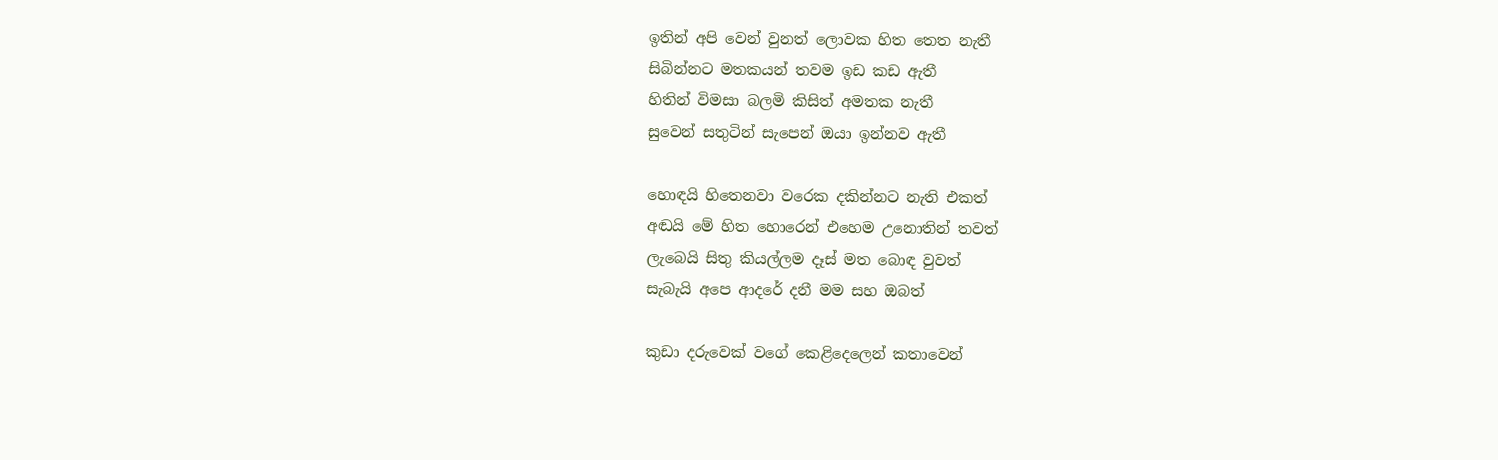ඉතින් අපි වෙන් වුනත් ලොවක හිත තෙත නැතී
සිබින්නට මතකයන් තවම ඉඩ කඩ ඇතී
හිතින් විමසා බලමි කිසිත් අමතක නැතී
සුවෙන් සතුටින් සැපෙන් ඔයා ඉන්නව ඇතී

හොඳයි හිතෙනවා වරෙක දකින්නට නැති එකත්
අඬයි මේ හිත හොරෙන් එහෙම උනොතින් තවත්
ලැබෙයි සිතු කියල්ලම දෑස් මත බොඳ වුවත්
සැබැයි අපෙ ආදරේ දනී මම සහ ඔබත්

කුඩා දරුවෙක් වගේ කෙළිදෙලෙන් කතාවෙන්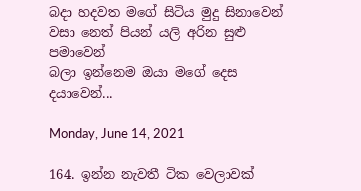බදා හදවත මගේ සිටිය මුදු සිනාවෙන්
වසා නෙත් පියන් යලි අරින සුළු පමාවෙන්
බලා ඉන්නෙම ඔයා මගේ දෙස දයාවෙන්...

Monday, June 14, 2021

164. ඉන්න නැවතී ටික වෙලාවක්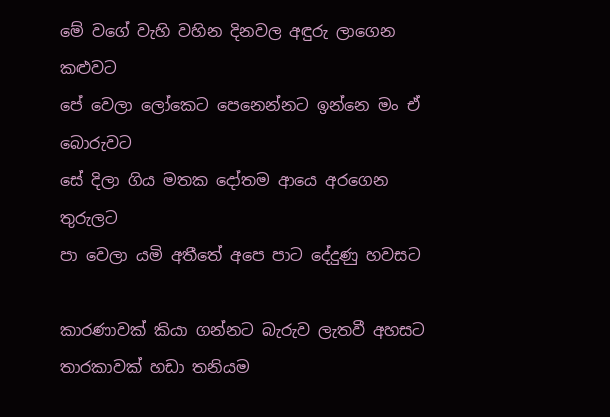මේ වගේ වැහි වහින දිනවල අඳුරු ලාගෙන කළුවට
පේ වෙලා ලෝකෙට පෙනෙන්නට ඉන්නෙ මං ඒ බොරුවට
සේ දිලා ගිය මතක දෝතම ආයෙ අරගෙන තුරුලට
පා වෙලා යමි අතීතේ අපෙ පාට දේදුණු හවසට

කාරණාවක් කියා ගන්නට බැරුව ලැතවී අහසට
තාරකාවක් හඩා තනියම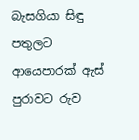බැසගියා සිඳු පතුලට
ආයෙපාරක් ඇස් පුරාවට රුව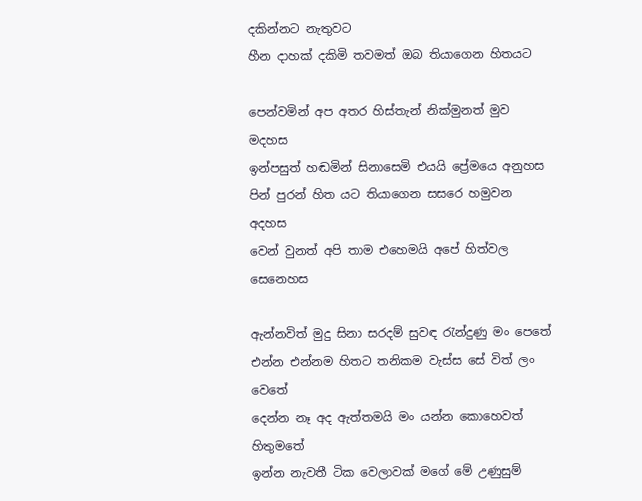දකින්නට නැතුවට
හීන දාහක් දකිමි තවමත් ඔබ තියාගෙන හිතයට

පෙන්වමින් අප අතර හිස්තැන් නික්මුනත් මුව මදහස
ඉන්පසුත් හඬමින් සිනාසෙමි එයයි ප්‍රේමයෙ අනුහස
පින් පුරන් හිත යට තියාගෙන සසරෙ හමුවන අදහස
වෙන් වුනත් අපි තාම එහෙමයි අපේ හිත්වල සෙනෙහස

ඇන්නවිත් මුදු සිනා සරදම් සුවඳ රැන්දුණු මං පෙතේ
එන්න එන්නම හිතට තනිකම වැස්ස සේ විත් ලං වෙතේ
දෙන්න නෑ අද ඇත්තමයි මං යන්න කොහෙවත් හිතුමතේ
ඉන්න නැවතී ටික වෙලාවක් මගේ මේ උණුසුම්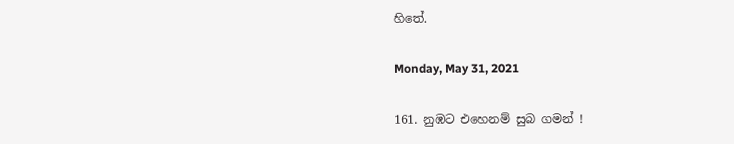හිතේ.

Monday, May 31, 2021

161. නුඹට එහෙනම් සුබ ගමන් !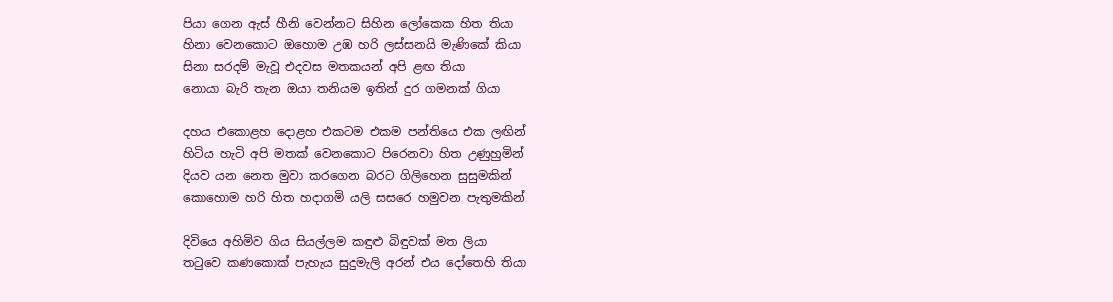පියා ගෙන ඇස් හීනි වෙන්නට සිහින ලෝකෙක හිත තියා
හිනා වෙනකොට ඔහොම උඹ හරි ලස්සනයි මැණිකේ කියා
සිනා සරදම් මැවූ එදවස මතකයන් අපි ළඟ තියා
නොයා බැරි තැන ඔයා තනියම ඉතින් දුර ගමනක් ගියා

දහය එකොළහ දොළහ එකටම එකම පන්තියෙ එක ලඟින්
හිටිය හැටි අපි මතක් වෙනකොට පිරෙනවා හිත උණුහුමින්
දියව යන නෙත මුවා කරගෙන බරට ගිලිහෙන සුසුමකින්
කොහොම හරි හිත හදාගමි යලි සසරෙ හමුවන පැතුමකින්

දිවියෙ අහිමිව ගිය සියල්ලම කඳුළු බිඳුවක් මත ලියා
තටුවෙ කණකොක් පැහැය සුදුමැලි අරන් එය දෝතෙහි තියා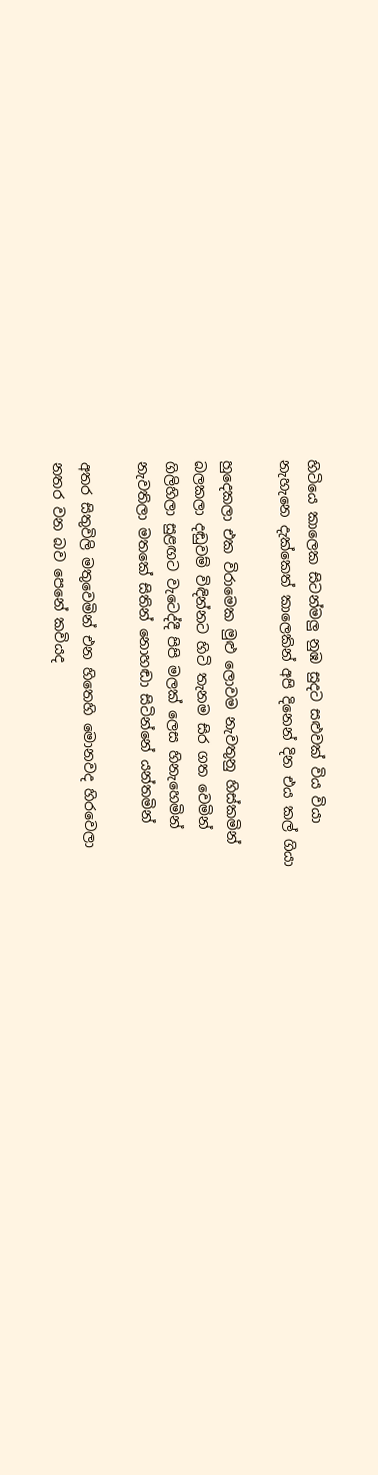හිටියෙ කාලෙක සිටන්මලු නුඹ සුදට සළුවක් විය වියා
නැහැනෙ දැක්කෙත් කාලෙකින් අපි දිනෙන් දින එය කල් ගියා

හුදෙකලා එක විරාමෙක මුළු ලොවම නැවතුනු හිස්කමින්
බලකලා දඬුවම් විඳින්නට හිටි තැනම සිර ගත වෙමින්
ගිලිහිලා සුළඟට වැටෙද්දී පිපි මලක් ලෙස හිනැහෙමින්
නැවතිලා මතකේ සිතින් නොහඬා සිටින්නේ යන්තමින්

අතර සිතුවිලි මතුවෙමින් එන හිතෙහි මොනවද හිරවෙලා
නතර වන බව පෙනේ කවියද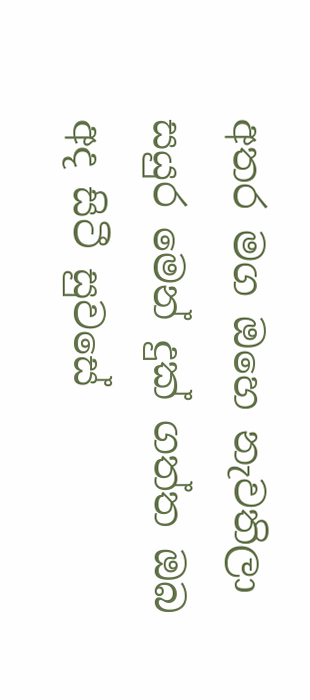අතර මග ඔහෙ නැවතිලා
සයුර මෙන් දුක් ගත්ත ඔබ අද සිටී සුවසේ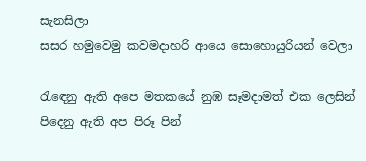සැනසිලා
සසර හමුවෙමු කවමදාහරි ආයෙ සොහොයුරියන් වෙලා

රැඳෙනු ඇති අපෙ මතකයේ නුඹ සෑමදාමත් එක ලෙසින්
පිදෙනු ඇති අප පිරූ පින්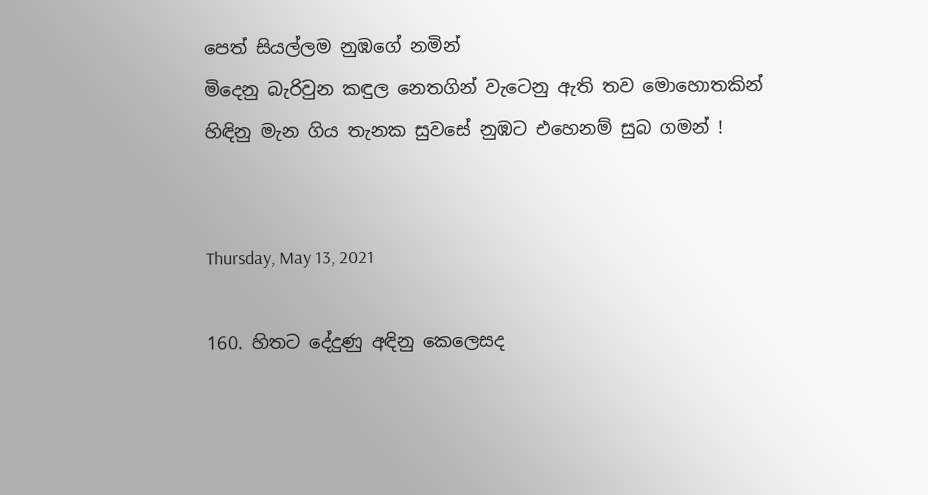පෙත් සියල්ලම නුඹගේ නමින්
මිදෙනු බැරිවුන කඳුල නෙතගින් වැටෙනු ඇති තව මොහොතකින්
හිඳිනු මැන ගිය තැනක සුවසේ නුඹට එහෙනම් සුබ ගමන් !


Thursday, May 13, 2021

160. හිතට දේදුණු අඳිනු කෙලෙසද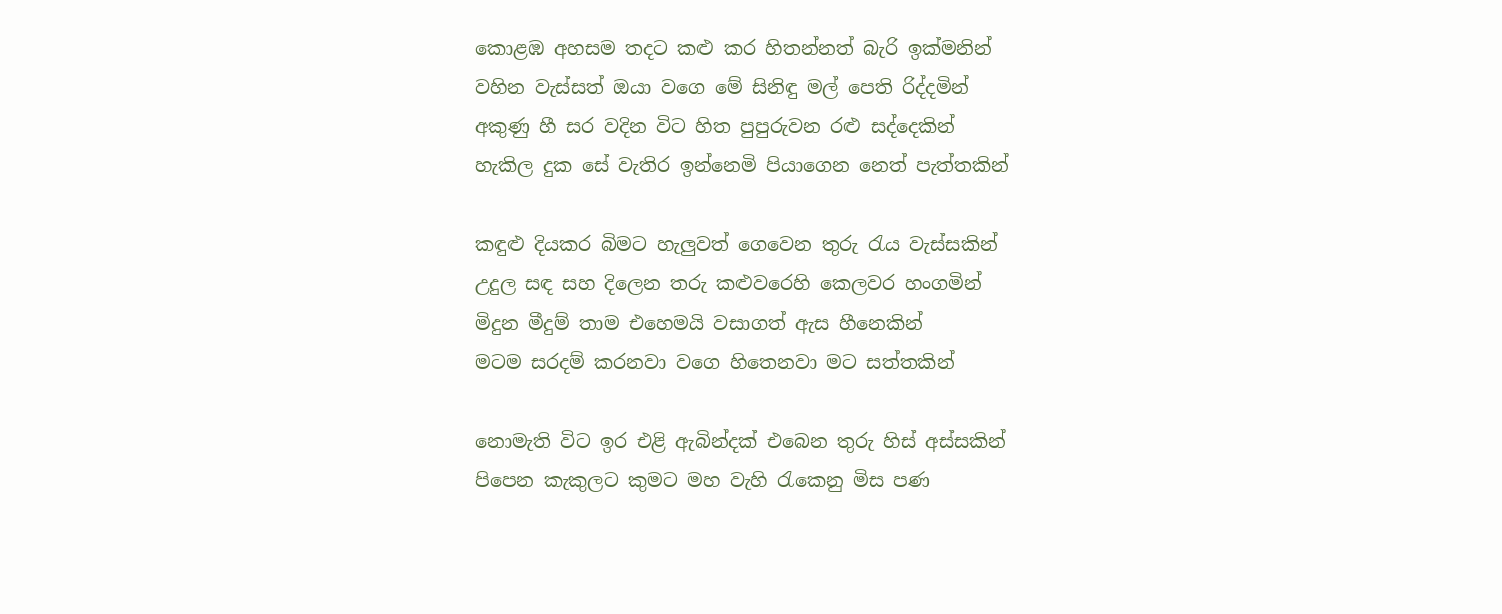කොළඹ අහසම තදට කළු කර හිතන්නත් බැරි ඉක්මනින්
වහින වැස්සත් ඔයා වගෙ මේ සිනිඳු මල් පෙති රිද්දමින්
අකුණු හී සර වදින විට හිත පුපුරුවන රළු සද්දෙකින්
හැකිල දුක සේ වැතිර ඉන්නෙමි පියාගෙන නෙත් පැත්තකින්

කඳුළු දියකර බිමට හැලුවත් ගෙවෙන තුරු රැය වැස්සකින්
උදුල සඳ සහ දිලෙන තරු කළුවරෙහි කෙලවර හංගමින්
මිදුන මීදුම් තාම එහෙමයි වසාගත් ඇස හීනෙකින්
මටම සරදම් කරනවා වගෙ හිතෙනවා මට සත්තකින්

නොමැති විට ඉර එළි ඇබින්දක් එබෙන තුරු හිස් අස්සකින්
පිපෙන කැකුලට කුමට මහ වැහි රැකෙනු මිස පණ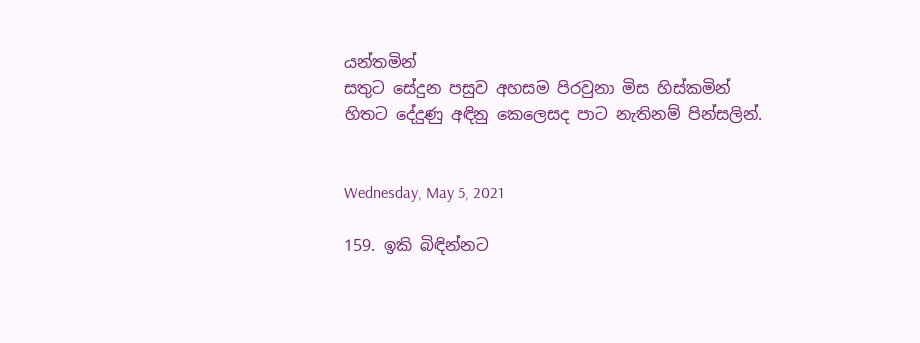යන්තමින්
සතුට සේදුන පසුව අහසම පිරවුනා මිස හිස්කමින්
හිතට දේදුණු අඳිනු කෙලෙසද පාට නැතිනම් පින්සලින්.


Wednesday, May 5, 2021

159. ඉකි බිඳින්නට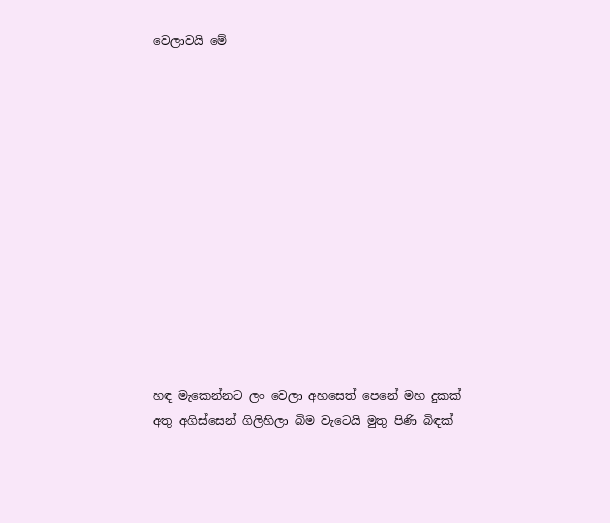වෙලාවයි මේ













හඳ මැකෙන්නට ලං වෙලා අහසෙත් පෙනේ මහ දුකක්
අතු අගිස්සෙන් ගිලිහිලා බිම වැටෙයි මුතු පිණි බිඳක්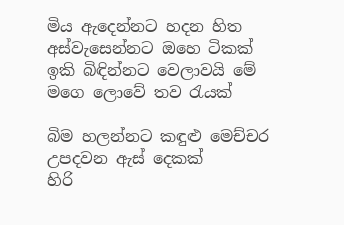මිය ඇදෙන්නට හදන හිත අස්වැසෙන්නට ඔහෙ ටිකක්
ඉකි බිඳින්නට වෙලාවයි මේ මගෙ ලොවේ තව රැයක්

බිම හලන්නට කඳුළු මෙච්චර උපදවන ඇස් දෙකක්
හිරි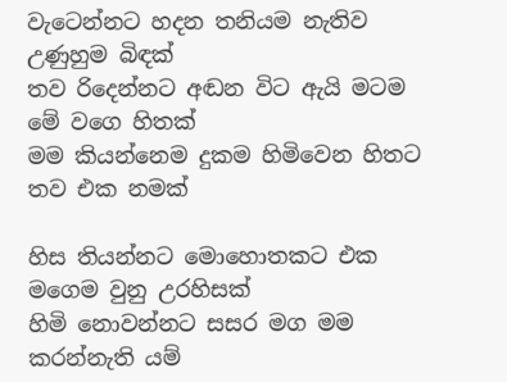වැටෙන්නට හදන තනියම නැතිව උණුහුම බිඳක්
තව රිදෙන්නට අඬන විට ඇයි මටම මේ වගෙ හිතක්
මම කියන්නෙම දුකම හිමිවෙන හිතට තව එක නමක්

හිස තියන්නට මොහොතකට එක මගෙම වුනු උරහිසක්
හිමි නොවන්නට සසර මග මම කරන්නැති යම්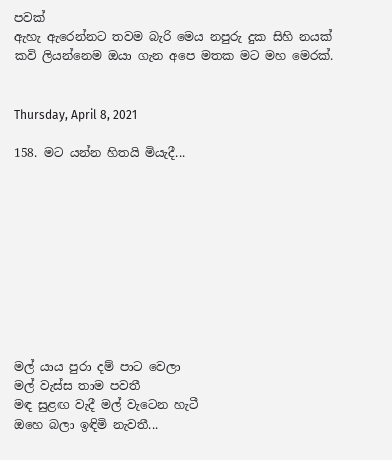පවක්
ඇහැ ඇරෙන්නට තවම බැරි මෙය නපුරු දුක සිහි නයක්
කවි ලියන්නෙම ඔයා ගැන අපෙ මතක මට මහ මෙරක්.


Thursday, April 8, 2021

158. මට යන්න හිතයි මියැදී...










මල් යාය පුරා දම් පාට වෙලා
මල් වැස්ස තාම පවතී
මඳ සුළඟ වැදී මල් වැටෙන හැටී
ඔහෙ බලා ඉඳිමි නැවතී...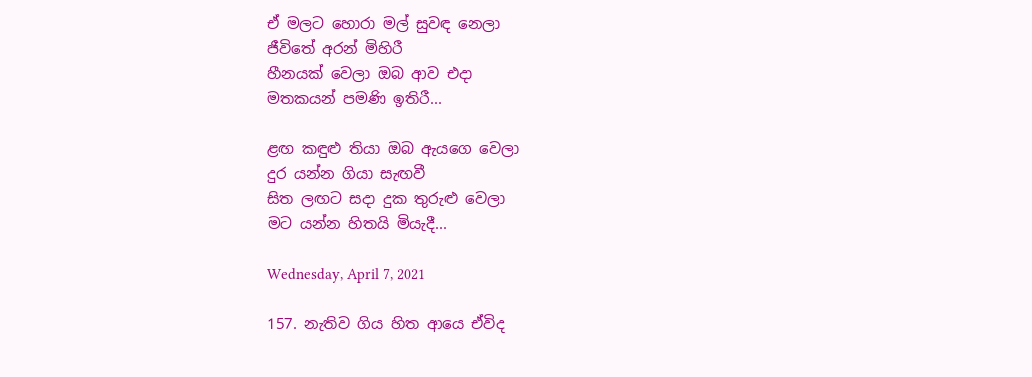ඒ මලට හොරා මල් සුවඳ නෙලා
ජීවිතේ අරන් මිහිරී
හීනයක් වෙලා ඔබ ආව එදා
මතකයන් පමණි ඉතිරී...

ළඟ කඳුළු තියා ඔබ ඇයගෙ වෙලා
දුර යන්න ගියා සැඟවී
සිත ලඟට සදා දුක තුරුළු වෙලා
මට යන්න හිතයි මියැදී...

Wednesday, April 7, 2021

157. නැතිව ගිය හිත ආයෙ ඒවිද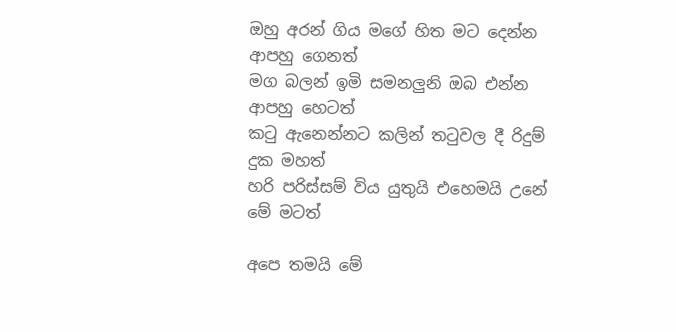ඔහු අරන් ගිය මගේ හිත මට දෙන්න ආපහු ගෙනත්
මග බලන් ඉමි සමනලුනි ඔබ එන්න ආපහු හෙටත්
කටු ඇනෙන්නට කලින් තටුවල දී රිදුම් දුක මහත්
හරි පරිස්සම් විය යුතුයි එහෙමයි උනේ මේ මටත්

අපෙ තමයි මේ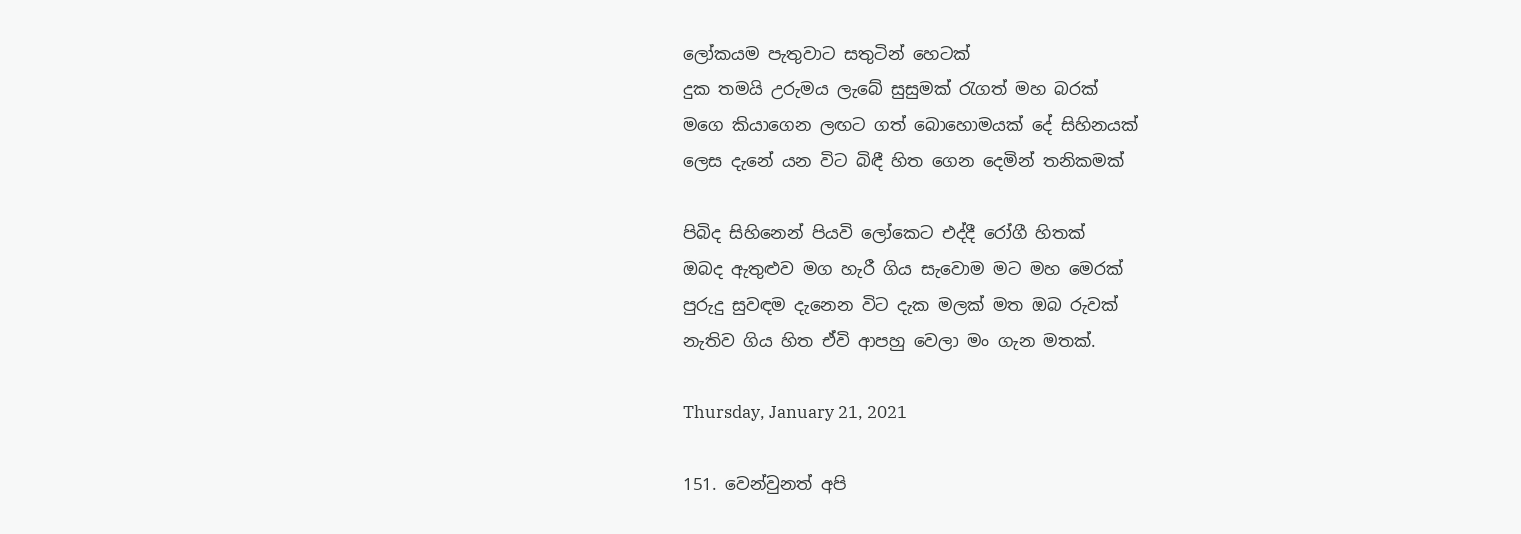ලෝකයම පැතුවාට සතුටින් හෙටක්
දුක තමයි උරුමය ලැබේ සුසුමක් රැගත් මහ බරක්
මගෙ කියාගෙන ලඟට ගත් බොහොමයක් දේ සිහිනයක්
ලෙස දැනේ යන විට බිඳී හිත ගෙන දෙමින් තනිකමක්

පිබිද සිහිනෙන් පියවි ලෝකෙට එද්දී රෝගී හිතක්
ඔබද ඇතුළුව මග හැරී ගිය සැවොම මට මහ මෙරක්
පුරුදු සුවඳම දැනෙන විට දැක මලක් මත ඔබ රුවක්
නැතිව ගිය හිත ඒවි ආපහු වෙලා මං ගැන මතක්.

Thursday, January 21, 2021

151. වෙන්වුනත් අපි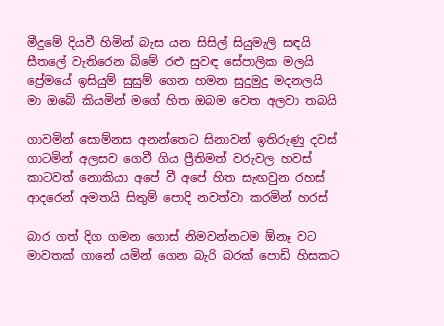මීදුමේ දියවී හිමින් බැස යන සිසිල් සියුමැලි සඳයි
සීතලේ වැතිරෙන බිමේ රළු සුවඳ සේපාලික මලයි
ප්‍රේමයේ ඉසියුම් සුසුම් ගෙන හමන සුදුමුදු මදනලයි
මා ඔබේ කියමින් මගේ හිත ඔබම වෙත අලවා තබයි

ගාවමින් සොම්නස අනන්තෙට සිනාවන් ඉතිරුණු දවස්
ගාටමින් අලසව ගෙවී ගිය ප්‍රීතිමත් වරුවල හවස්
කාටවත් නොකියා අපේ වී අපේ හිත සැඟවුන රහස්
ආදරෙන් අමතයි සිතුම් පොදි නවත්වා කරමින් හරස්

බාර ගත් දිග ගමන ගොස් නිමවන්නටම ඕනෑ වට
මාවතක් ගානේ යමින් ගෙන බැරි බරක් පොඩි හිසකට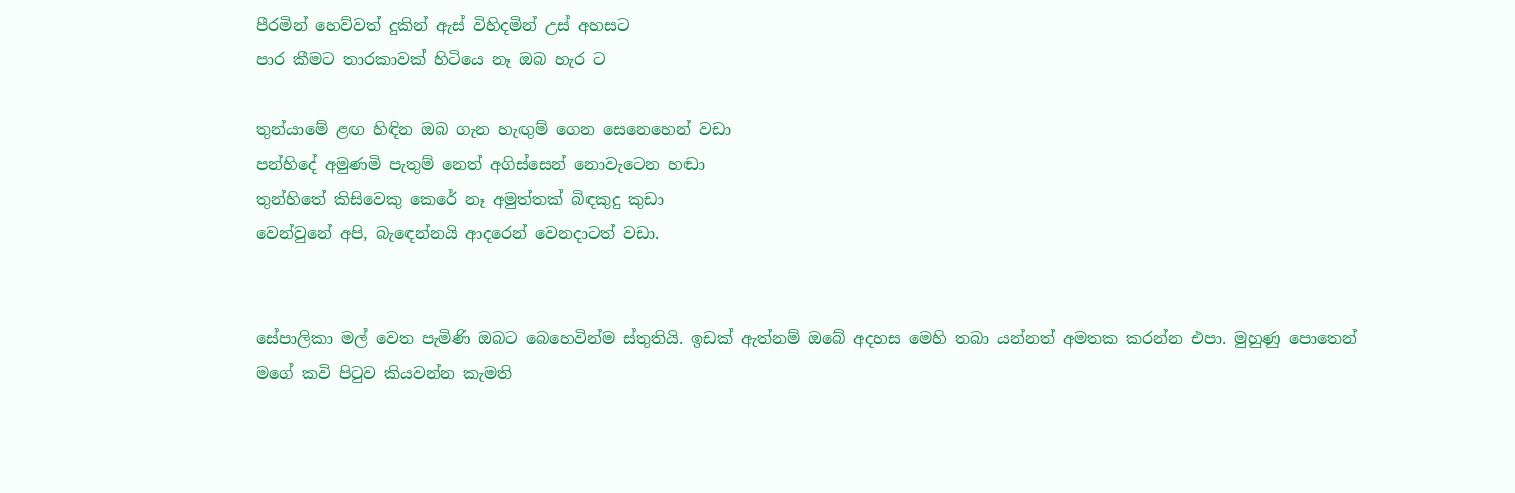පීරමින් හෙව්වත් දුකින් ඇස් විහිදමින් උස් අහසට
පාර කීමට තාරකාවක් හිටියෙ නෑ ඔබ හැර ට

තුන්යාමේ ළඟ හිඳින ඔබ ගැන හැඟුම් ගෙන සෙනෙහෙන් වඩා
පන්හිදේ අමුණමි පැතුම් නෙත් අගිස්සෙන් නොවැටෙන හඬා
තුන්හිතේ කිසිවෙකු කෙරේ නෑ අමුත්තක් බිඳකුදු කුඩා
වෙන්වුනේ අපි, බැඳෙන්නයි ආදරෙන් වෙනදාටත් වඩා.


සේපාලිකා මල් වෙත පැමිණි ඔබට බෙහෙවින්ම ස්තුතියි. ඉඩක් ඇත්නම් ඔබේ අදහස මෙහි තබා යන්නත් අමතක කරන්න එපා. මුහුණු පොතෙන් මගේ කවි පිටුව කියවන්න කැමති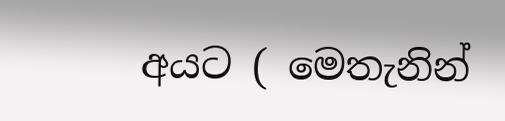අයට ( මෙතැනින්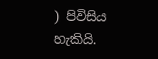) පිවිසිය හැකියි.